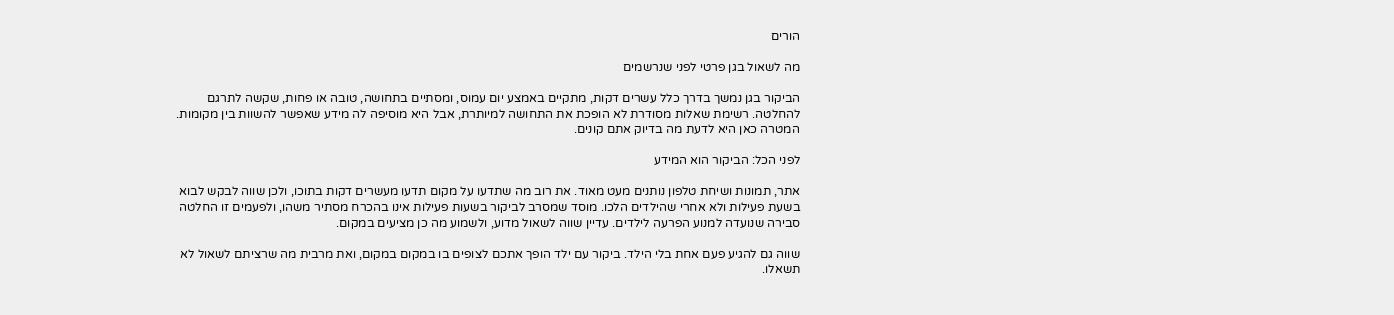הורים

מה לשאול בגן פרטי לפני שנרשמים

הביקור בגן נמשך בדרך כלל עשרים דקות, מתקיים באמצע יום עמוס, ומסתיים בתחושה, טובה או פחות, שקשה לתרגם להחלטה. רשימת שאלות מסודרת לא הופכת את התחושה למיותרת, אבל היא מוסיפה לה מידע שאפשר להשוות בין מקומות. המטרה כאן היא לדעת מה בדיוק אתם קונים.

לפני הכל: הביקור הוא המידע

אתר, תמונות ושיחת טלפון נותנים מעט מאוד. את רוב מה שתדעו על מקום תדעו מעשרים דקות בתוכו, ולכן שווה לבקש לבוא בשעת פעילות ולא אחרי שהילדים הלכו. מוסד שמסרב לביקור בשעות פעילות אינו בהכרח מסתיר משהו, ולפעמים זו החלטה סבירה שנועדה למנוע הפרעה לילדים. עדיין שווה לשאול מדוע, ולשמוע מה כן מציעים במקום.

שווה גם להגיע פעם אחת בלי הילד. ביקור עם ילד הופך אתכם לצופים בו במקום במקום, ואת מרבית מה שרציתם לשאול לא תשאלו.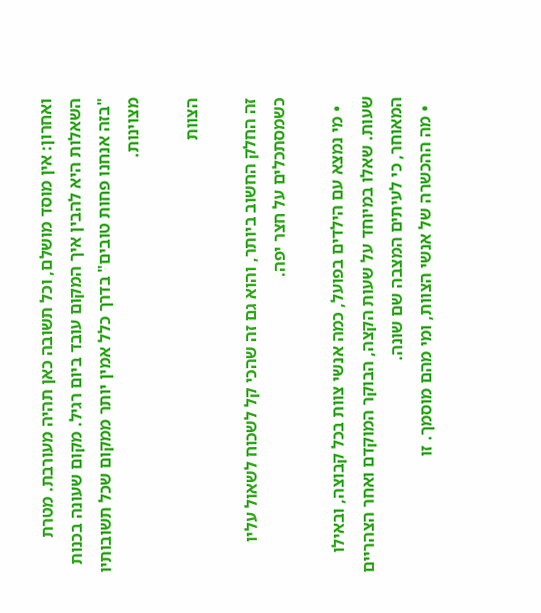ואחרון: אין מוסד מושלם, וכל תשובה כאן תהיה מעורבת. מטרת השאלות היא להבין איך המקום עובד ביום רגיל. מקום שעונה בכנות "בזה אנחנו פחות טובים" בדרך כלל אמין יותר ממקום שכל תשובותיו מצוינות.

הצוות

זה החלק החשוב ביותר, והוא גם זה שהכי קל לשכוח לשאול עליו כשמסתכלים על חצר יפה.

  • מי נמצא עם הילדים בפועל, כמה אנשי צוות בכל קבוצה, ובאילו שעות. שאלו במיוחד על שעות הקצה, הבוקר המוקדם ואחר הצהריים המאוחר, כי לעיתים המצבה שם שונה.
  • מה ההכשרה של אנשי הצוות, ומי מהם מוסמך. זו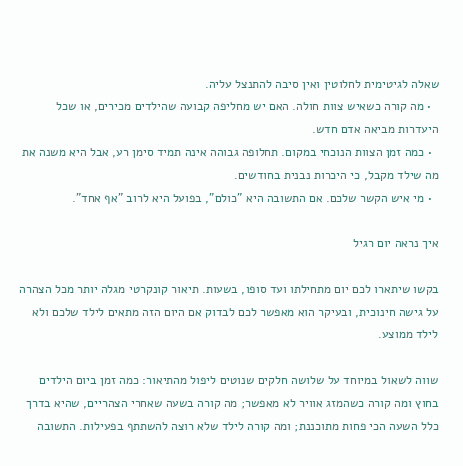שאלה לגיטימית לחלוטין ואין סיבה להתנצל עליה.
  • מה קורה כשאיש צוות חולה. האם יש מחליפה קבועה שהילדים מכירים, או שכל היעדרות מביאה אדם חדש.
  • כמה זמן הצוות הנוכחי במקום. תחלופה גבוהה אינה תמיד סימן רע, אבל היא משנה את מה שילד מקבל, כי היכרות נבנית בחודשים.
  • מי איש הקשר שלכם. אם התשובה היא "כולם", בפועל היא לרוב "אף אחד".

איך נראה יום רגיל

בקשו שיתארו לכם יום מתחילתו ועד סופו, בשעות. תיאור קונקרטי מגלה יותר מכל הצהרה על גישה חינוכית, ובעיקר הוא מאפשר לכם לבדוק אם היום הזה מתאים לילד שלכם ולא לילד ממוצע.

שווה לשאול במיוחד על שלושה חלקים שנוטים ליפול מהתיאור: כמה זמן ביום הילדים בחוץ ומה קורה כשהמזג אוויר לא מאפשר; מה קורה בשעה שאחרי הצהריים, שהיא בדרך כלל השעה הכי פחות מתוכננת; ומה קורה לילד שלא רוצה להשתתף בפעילות. התשובה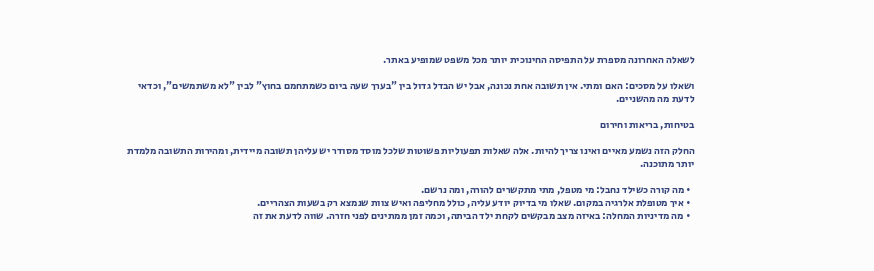לשאלה האחרונה מספרת על התפיסה החינוכית יותר מכל משפט שמופיע באתר.

ושאלו על מסכים: האם ומתי. אין תשובה אחת נכונה, אבל יש הבדל גדול בין "בערך שעה ביום כשמתחמם בחוץ" לבין "לא משתמשים", וכדאי לדעת מה מהשניים.

בטיחות, בריאות וחירום

החלק הזה נשמע מאיים ואינו צריך להיות. אלה שאלות תפעוליות פשוטות שלכל מוסד מסודר יש עליהן תשובה מיידית, ומהירות התשובה מלמדת יותר מתוכנה.

  • מה קורה כשילד נחבל: מי מטפל, מתי מתקשרים להורה, ומה נרשם.
  • איך מטופלת אלרגיה במקום. שאלו מי בדיוק יודע עליה, כולל מחליפה ואיש צוות שנמצא רק בשעות הצהריים.
  • מה מדיניות המחלה: באיזה מצב מבקשים לקחת ילד הביתה, וכמה זמן ממתינים לפני חזרה. שווה לדעת את זה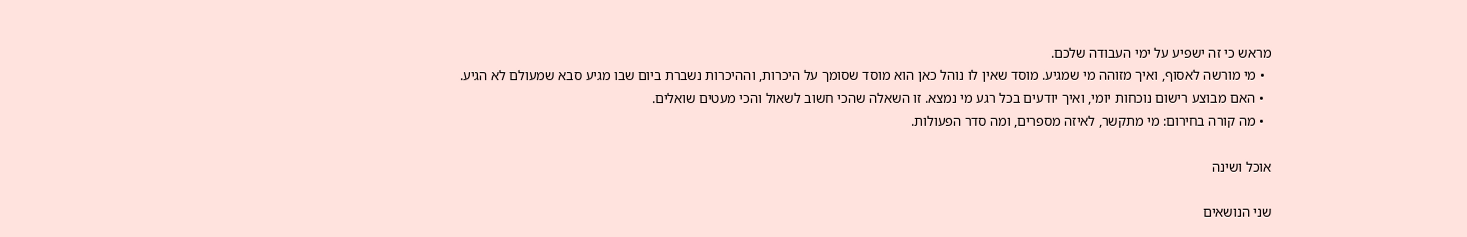מראש כי זה ישפיע על ימי העבודה שלכם.
  • מי מורשה לאסוף, ואיך מזוהה מי שמגיע. מוסד שאין לו נוהל כאן הוא מוסד שסומך על היכרות, וההיכרות נשברת ביום שבו מגיע סבא שמעולם לא הגיע.
  • האם מבוצע רישום נוכחות יומי, ואיך יודעים בכל רגע מי נמצא. זו השאלה שהכי חשוב לשאול והכי מעטים שואלים.
  • מה קורה בחירום: מי מתקשר, לאיזה מספרים, ומה סדר הפעולות.

אוכל ושינה

שני הנושאים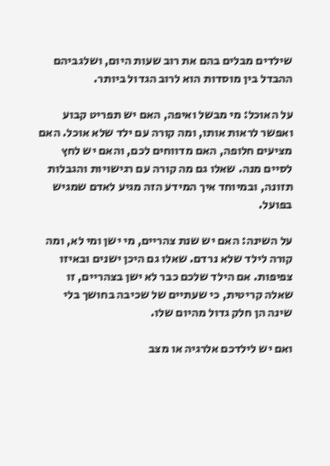שילדים מבלים בהם את רוב שעות היום, ושלגביהם ההבדל בין מוסדות הוא לרוב הגדול ביותר.

על האוכל: מי מבשל ואיפה, האם יש תפריט קבוע ואפשר לראות אותו, ומה קורה עם ילד שלא אוכל. האם מציעים חלופה, האם מדווחים לכם, והאם יש לחץ לסיים מנה. שאלו גם מה קורה עם רגישויות והגבלות תזונה, ובמיוחד איך המידע הזה מגיע לאדם שמגיש בפועל.

על השינה: האם יש שנת צהריים, מי ישן ומי לא, ומה קורה לילד שלא נרדם. שאלו גם היכן ישנים ובאיזו צפיפות. אם הילד שלכם כבר לא ישן בצהריים, זו שאלה קריטית, כי שעתיים של שכיבה בחושך בלי שינה הן חלק גדול מהיום שלו.

ואם יש לילדכם אלרגיה או מצב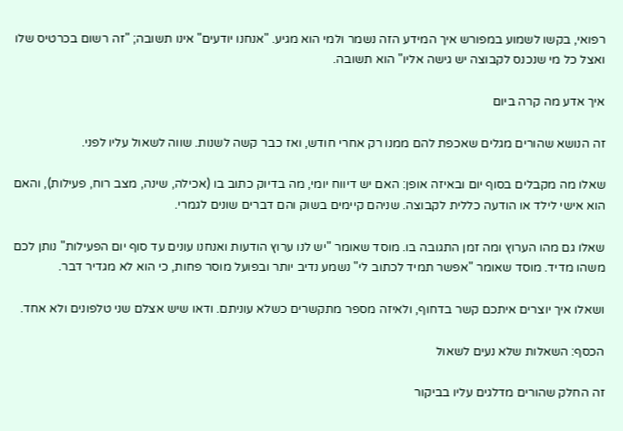רפואי, בקשו לשמוע במפורש איך המידע הזה נשמר ולמי הוא מגיע. "אנחנו יודעים" אינו תשובה; "זה רשום בכרטיס שלו ואצל כל מי שנכנס לקבוצה יש גישה אליו" הוא תשובה.

איך אדע מה קרה ביום

זה הנושא שהורים מגלים שאכפת להם ממנו רק אחרי חודש, ואז כבר קשה לשנות. שווה לשאול עליו לפני.

שאלו מה מקבלים בסוף יום ובאיזה אופן: האם יש דיווח יומי, מה בדיוק כתוב בו (אכילה, שינה, מצב רוח, פעילות), והאם הוא אישי לילד או הודעה כללית לקבוצה. שניהם קיימים בשוק והם דברים שונים לגמרי.

שאלו גם מהו הערוץ ומה זמן התגובה בו. מוסד שאומר "יש לנו ערוץ הודעות ואנחנו עונים עד סוף יום הפעילות" נותן לכם משהו מדיד. מוסד שאומר "אפשר תמיד לכתוב לי" נשמע נדיב יותר ובפועל מוסר פחות, כי הוא לא מגדיר דבר.

ושאלו איך יוצרים איתכם קשר בדחוף, ולאיזה מספר מתקשרים כשלא עוניתם. ודאו שיש אצלם שני טלפונים ולא אחד.

הכסף: השאלות שלא נעים לשאול

זה החלק שהורים מדלגים עליו בביקור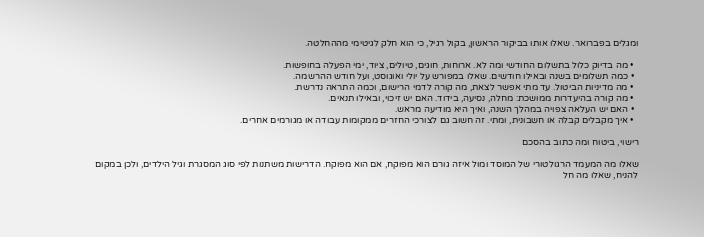ומגלים בפברואר. שאלו אותו בביקור הראשון, בקול רגיל, כי הוא חלק לגיטימי מההחלטה.

  • מה בדיוק כלול בתשלום החודשי ומה לא. ארוחות, חוגים, טיולים, ציוד, ימי הפעלה בחופשות.
  • כמה תשלומים בשנה ובאילו חודשים. שאלו במפורש על יולי ואוגוסט, ועל חודש ההרשמה.
  • מה מדיניות הביטול. עד מתי אפשר לצאת, מה קורה לדמי הרישום, וכמה התראה נדרשת.
  • מה קורה בהיעדרות ממושכת: מחלה, נסיעה, בידוד. האם יש זיכוי, ובאילו תנאים.
  • האם יש העלאה צפויה במהלך השנה, ואיך היא מודיעה מראש.
  • איך מקבלים קבלה או חשבונית, ומתי. זה חשוב גם לצורכי החזרים ממקומות עבודה או מגורמים אחרים.

רישוי, ביטוח ומה כתוב בהסכם

שאלו מה המעמד הרגולטורי של המוסד ומול איזה גורם הוא מפוקח, אם הוא מפוקח. הדרישות משתנות לפי סוג המסגרת וגיל הילדים, ולכן במקום להניח, שאלו מה חל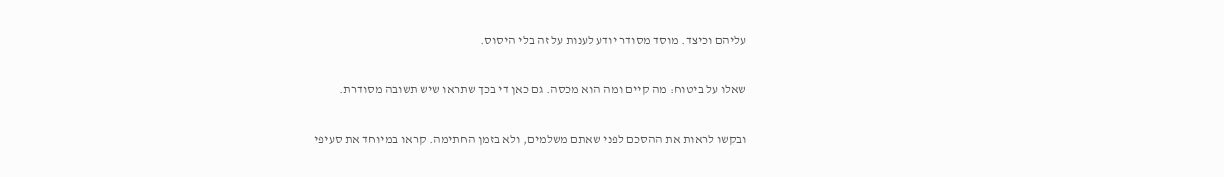עליהם וכיצד. מוסד מסודר יודע לענות על זה בלי היסוס.

שאלו על ביטוח: מה קיים ומה הוא מכסה. גם כאן די בכך שתראו שיש תשובה מסודרת.

ובקשו לראות את ההסכם לפני שאתם משלמים, ולא בזמן החתימה. קראו במיוחד את סעיפי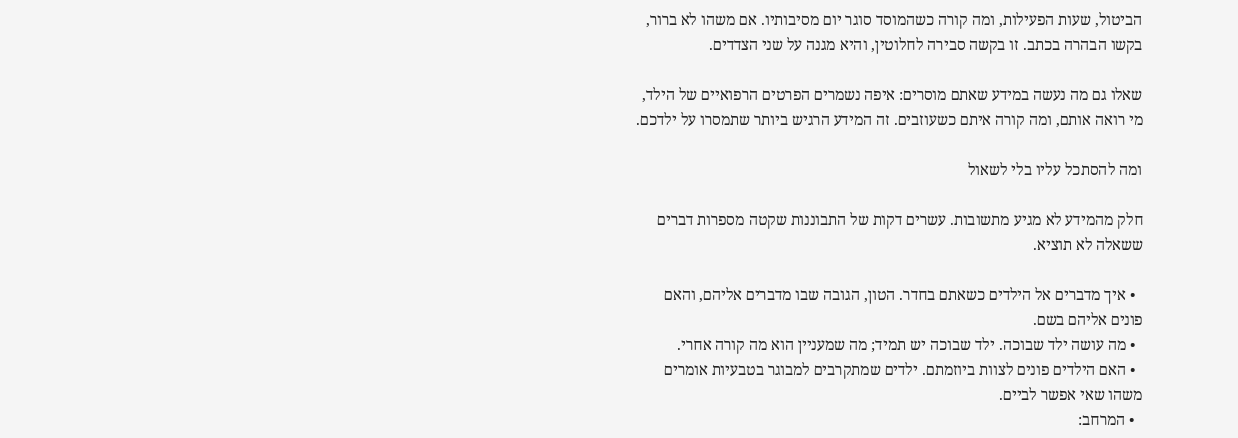הביטול, שעות הפעילות, ומה קורה כשהמוסד סוגר יום מסיבותיו. אם משהו לא ברור, בקשו הבהרה בכתב. זו בקשה סבירה לחלוטין, והיא מגנה על שני הצדדים.

שאלו גם מה נעשה במידע שאתם מוסרים: איפה נשמרים הפרטים הרפואיים של הילד, מי רואה אותם, ומה קורה איתם כשעוזבים. זה המידע הרגיש ביותר שתמסרו על ילדכם.

ומה להסתכל עליו בלי לשאול

חלק מהמידע לא מגיע מתשובות. עשרים דקות של התבוננות שקטה מספרות דברים ששאלה לא תוציא.

  • איך מדברים אל הילדים כשאתם בחדר. הטון, הגובה שבו מדברים אליהם, והאם פונים אליהם בשם.
  • מה עושה ילד שבוכה. ילד שבוכה יש תמיד; מה שמעניין הוא מה קורה אחרי.
  • האם הילדים פונים לצוות ביוזמתם. ילדים שמתקרבים למבוגר בטבעיות אומרים משהו שאי אפשר לביים.
  • המרחב: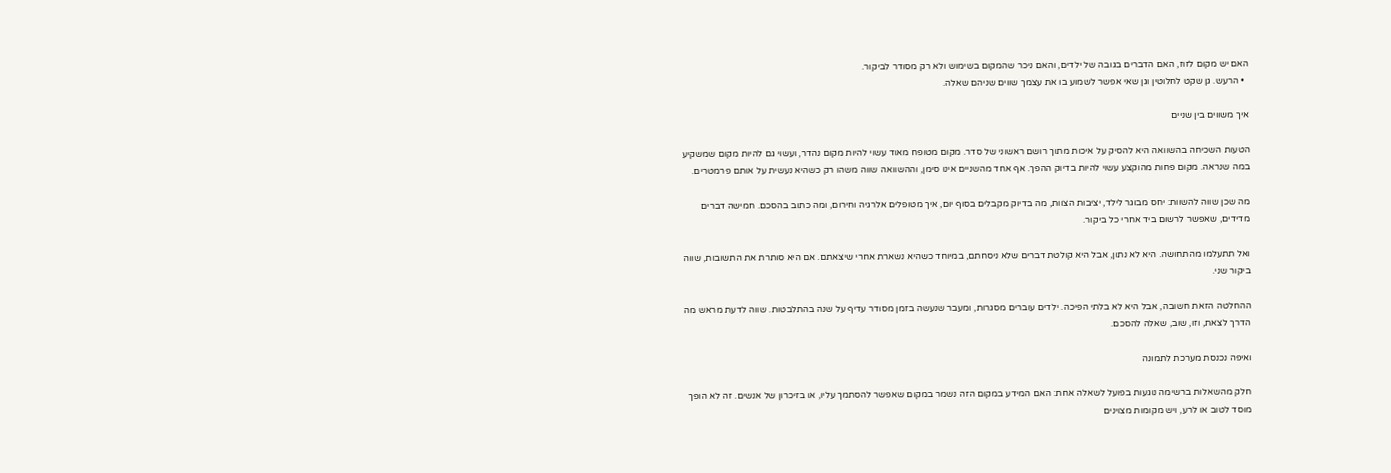האם יש מקום לזוז, האם הדברים בגובה של ילדים, והאם ניכר שהמקום בשימוש ולא רק מסודר לביקור.
  • הרעש. גן שקט לחלוטין וגן שאי אפשר לשמוע בו את עצמך שווים שניהם שאלה.

איך משווים בין שניים

הטעות השכיחה בהשוואה היא להסיק על איכות מתוך רושם ראשוני של סדר. מקום מטופח מאוד עשוי להיות מקום נהדר, ועשוי גם להיות מקום שמשקיע במה שנראה. מקום פחות מהוקצע עשוי להיות בדיוק ההפך. אף אחד מהשניים אינו סימן, וההשוואה שווה משהו רק כשהיא נעשית על אותם פרמטרים.

מה שכן שווה להשוות: יחס מבוגר לילד, יציבות הצוות, מה בדיוק מקבלים בסוף יום, איך מטופלים אלרגיה וחירום, ומה כתוב בהסכם. חמישה דברים מדידים, שאפשר לרשום ביד אחרי כל ביקור.

ואל תתעלמו מהתחושה. היא לא נתון, אבל היא קולטת דברים שלא ניסחתם, במיוחד כשהיא נשארת אחרי שיצאתם. אם היא סותרת את התשובות, שווה ביקור שני.

ההחלטה הזאת חשובה, אבל היא לא בלתי הפיכה. ילדים עוברים מסגרות, ומעבר שנעשה בזמן מסודר עדיף על שנה בהתלבטות. שווה לדעת מראש מה הדרך לצאת, וזו, שוב, שאלה להסכם.

ואיפה נכנסת מערכת לתמונה

חלק מהשאלות ברשימה נוגעות בפועל לשאלה אחת: האם המידע במקום הזה נשמר במקום שאפשר להסתמך עליו, או בזיכרון של אנשים. זה לא הופך מוסד לטוב או לרע, ויש מקומות מצוינים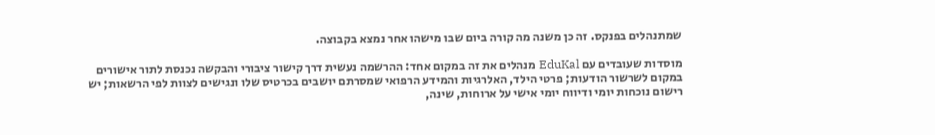שמתנהלים בפנקס. זה כן משנה מה קורה ביום שבו מישהו אחר נמצא בקבוצה.

מוסדות שעובדים עם EduKal מנהלים את זה במקום אחד: ההרשמה נעשית דרך קישור ציבורי והבקשה נכנסת לתור אישורים במקום לשרשור הודעות; פרטי הילד, האלרגיות והמידע הרפואי שמסרתם יושבים בכרטיס שלו ונגישים לצוות לפי הרשאות; יש רישום נוכחות יומי ודיווח יומי אישי על ארוחות, שינה,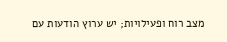מצב רוח ופעילויות; יש ערוץ הודעות עם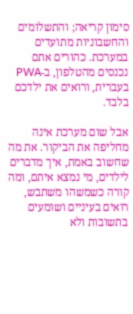סימון קריאה; והתשלומים והחשבוניות מתועדים במערכת. כהורים אתם נכנסים מהטלפון, ב-PWA בעברית, ורואים את ילדכם בלבד.

אבל שום מערכת אינה מחליפה את הביקור. את מה שחשוב באמת, איך מדברים לילדים, מי נמצא איתם, ומה קורה כשמשהו משתבש, רואים בעיניים ושומעים בתשובות ולא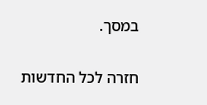במסך.

חזרה לכל החדשות